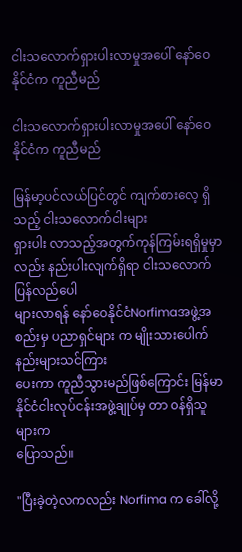ငါးသလောက်ရှားပါးလာမှုအပေါ် နော်ဝေနိုင်ငံက ကူညီမည်

ငါးသလောက်ရှားပါးလာမှုအပေါ် နော်ဝေနိုင်ငံက ကူညီမည်

မြန်မာ့ပင်လယ်ပြင်တွင် ကျက်စားလေ့ ရှိသည့် ငါးသလောက်ငါးများ
ရှားပါး လာသည့်အတွက်ကုန်ကြမ်းရရှိမှုမှာ လည်း နည်းပါးလျက်ရှိရာ ငါးသလောက် ပြန်လည်ပေါ
များလာရန် နော်ဝေနိုင်ငံNorfimaအဖွဲ့အစည်းမှ ပညာရှင်များ က မျိုးသားပေါက်နည်းများသင်ကြား
ပေးကာ ကူညီသွားမည်ဖြစ်ကြောင်း မြန်မာနိုင်ငံငါးလုပ်ငန်းအဖွဲ့ချုပ်မှ တာ ၀န်ရှိသူ များက
ပြောသည်။

"ပြီးခဲ့တဲ့လကလည်း Norfima က ခေါ်လို့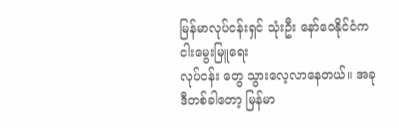မြန်မာလုပ်ငန်းရှင် သုံးဦး နော်ဝေနိုင်ငံက ငါးမွေးမြူရေး
လုပ်ငန်း တွေ သွားလေ့လာနေတယ်။ အခုဒီတစ်ခါတော့ မြန်မာ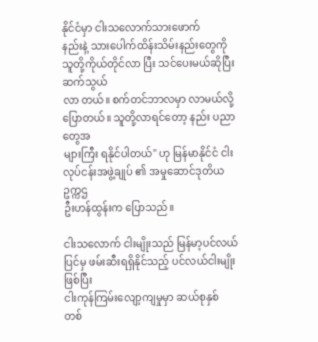နိုင်ငံမှာ ငါးသလောက်သားဖောက်
နည်းနဲ့ သားပေါက်ထိန်းသိမ်းနည်းတွေကို သူတို့ကိုယ်တိုင်လာ ပြီး သင်ပေးမယ်ဆိုပြီး ဆက်သွယ်
လာ တယ်။ စက်တင်ဘာလမှာ လာမယ်လို့ ပြောတယ်။ သူတို့လာရင်တော့ နည်း ပညာတွေအ
များကြီး ရနိုင်ပါတယ်" ဟု မြန်မာနိုင်ငံ ငါးလုပ်ငန်းအဖွဲ့ချုပ် ၏ အမှုဆောင်ဒုတိယဥက္ကဌ
ဦးဟန်ထွန်းက ပြောသည်။

ငါးသလောက် ငါးမျိုးသည် မြန်မာ့ပင်လယ်ပြင်မှ ဖမ်းဆီးရရှိနိုင်သည့် ပင်လယ်ငါးမျိုးဖြစ်ပြီး
ငါးကုန်ကြမ်းလျော့ကျမှုမှာ ဆယ်စုနှစ် တစ်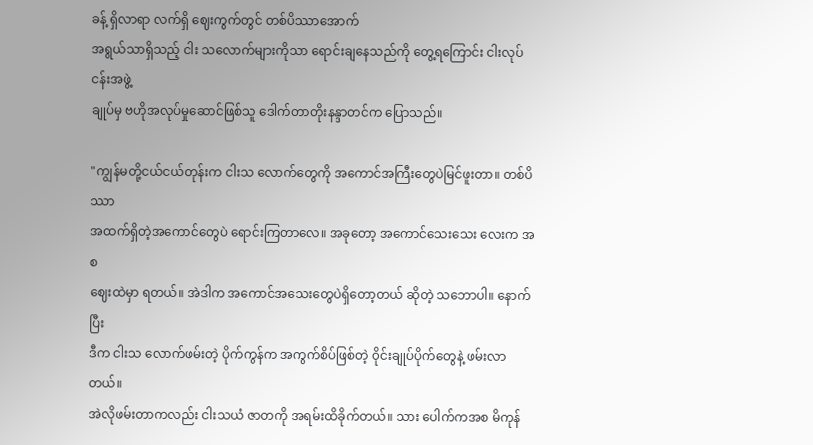ခန့် ရှိလာရာ လက်ရှိ ဈေးကွက်တွင် တစ်ပိဿာအောက်
အရွယ်သာရှိသည့် ငါး သလောက်များကိုသာ ရောင်းချနေသည်ကို တွေ့ရကြောင်း ငါးလုပ်ငန်းအဖွဲ့
ချုပ်မှ ဗဟိုအလုပ်မှုဆောင်ဖြစ်သူ ဒေါက်တာတိုးနန္ဒာတင်က ပြောသည်။

"ကျွန်မတို့ငယ်ငယ်တုန်းက ငါးသ လောက်တွေကို အကောင်အကြီးတွေပဲမြင်ဖူးတာ။ တစ်ပိဿာ
အထက်ရှိတဲ့အကောင်တွေပဲ ရောင်းကြတာလေ။ အခုတော့ အကောင်သေးသေး လေးက အစ
ဈေးထဲမှာ ရတယ်။ အဲဒါက အကောင်အသေးတွေပဲရှိတော့တယ် ဆိုတဲ့ သဘောပါ။ နောက်ပြီး
ဒီက ငါးသ လောက်ဖမ်းတဲ့ ပိုက်ကွန်က အကွက်စိပ်ဖြစ်တဲ့ ၀ိုင်းချုပ်ပိုက်တွေနဲ့ ဖမ်းလာ တယ်။
အဲလိုဖမ်းတာကလည်း ငါးသယံ ဇာတကို အရမ်းထိခိုက်တယ်။ သား ပေါက်ကအစ မိကုန်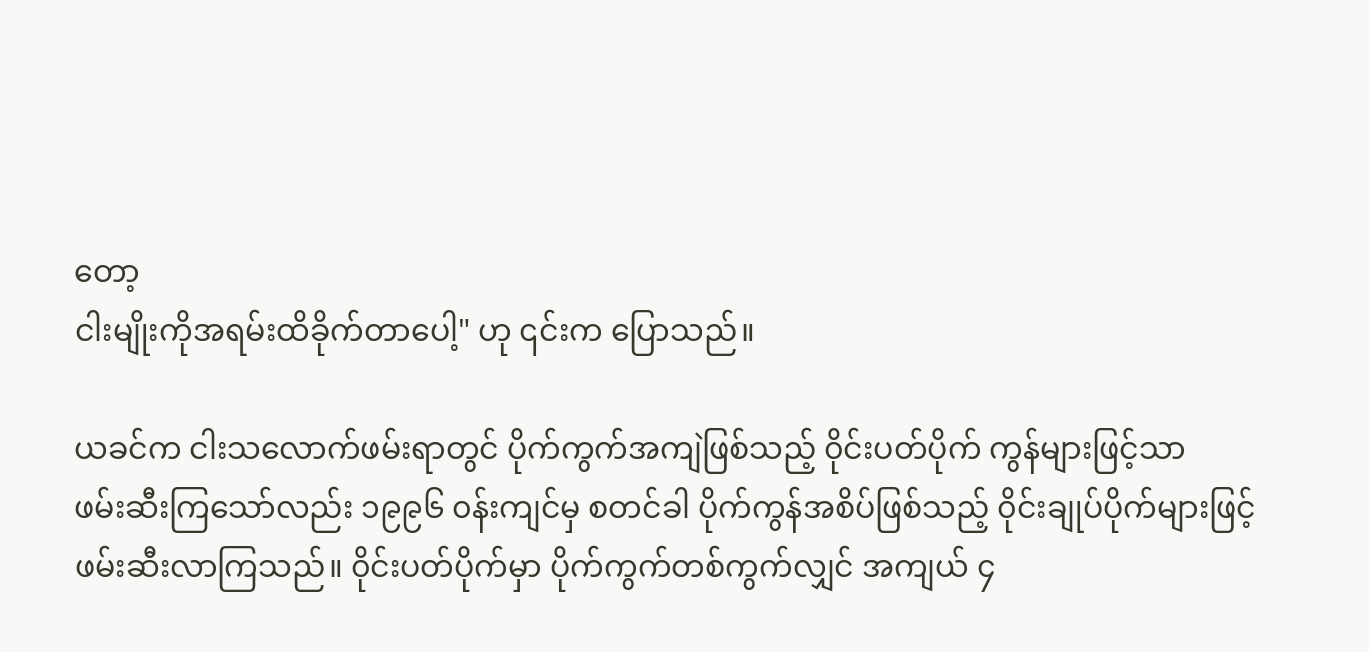တော့
ငါးမျိုးကိုအရမ်းထိခိုက်တာပေါ့" ဟု ၎င်းက ပြောသည်။

ယခင်က ငါးသလောက်ဖမ်းရာတွင် ပိုက်ကွက်အကျဲဖြစ်သည့် ၀ိုင်းပတ်ပိုက် ကွန်များဖြင့်သာ
ဖမ်းဆီးကြသော်လည်း ၁၉၉၆ ၀န်းကျင်မှ စတင်ခါ ပိုက်ကွန်အစိပ်ဖြစ်သည့် ၀ိုင်းချုပ်ပိုက်များဖြင့်
ဖမ်းဆီးလာကြသည်။ ၀ိုင်းပတ်ပိုက်မှာ ပိုက်ကွက်တစ်ကွက်လျှင် အကျယ် ၄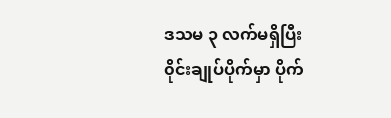ဒသမ ၃ လက်မရှိပြီး
၀ိုင်းချုပ်ပိုက်မှာ ပိုက်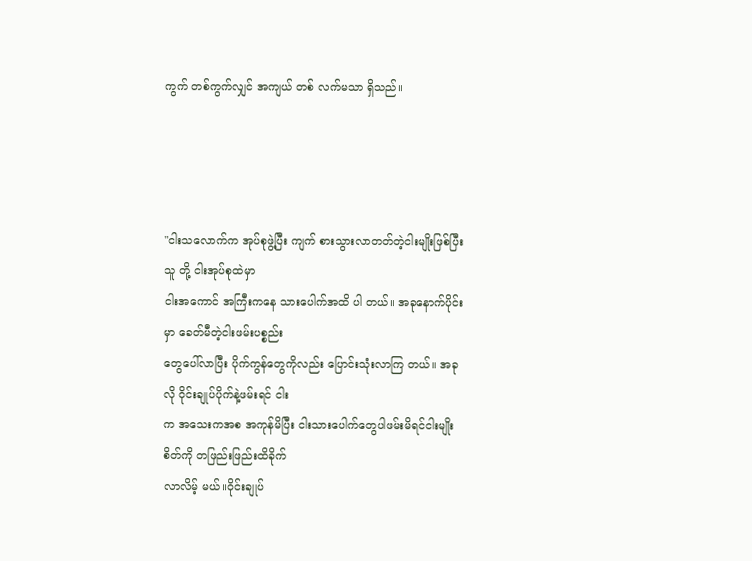ကွက် တစ်ကွက်လျှင် အကျယ် တစ် လက်မသာ ရှိသည်။




"ငါးသလောက်က အုပ်စုဖွဲ့ပြီး ကျက် စားသွားလာတတ်တဲ့ငါးမျိုးဖြစ်ပြီး သူ တို့ ငါးအုပ်စုထဲမှာ
ငါးအကောင် အကြီးကနေ သားပေါက်အထိ ပါ တယ်။ အခုနောက်ပိုင်းမှာ ခေတ်မီတဲ့ငါးဖမ်းပစ္စည်း
တွေပေါ်လာပြီး ပိုက်ကွန်တွေကိုလည်း ပြောင်းသုံးလာကြ တယ်။ အခုလို ၀ိုင်းချုပ်ပိုက်နဲ့ဖမ်းရင် ငါး
က အသေးကအစ အကုန်မိပြီး ငါးသားပေါက်တွေပါဖမ်းမိရင်ငါးမျိုး စိတ်ကို တဖြည်းဖြည်းထိခိုက်
လာလိမ့် မယ်။၀ိုင်းချုပ်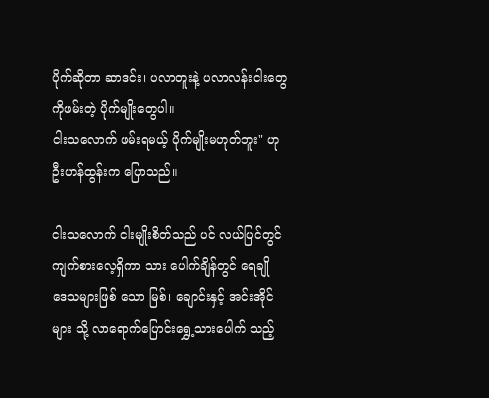ပိုက်ဆိုတာ ဆာဒင်း၊ ပလာတူးနဲ့ ပလာလန်းငါးတွေကိုဖမ်းတဲ့ ပိုက်မျိုးတွေပါ။
ငါးသလောက် ဖမ်းရမယ့် ပိုက်မျိုးမဟုတ်ဘူး" ဟု ဦးဟန်ထွန်းက ပြောသည်။

ငါးသလောက် ငါးမျိုးစိတ်သည် ပင် လယ်ပြင်တွင် ကျက်စားလေ့ရှိကာ သား ပေါက်ချိန်တွင် ရေချို
ဒေသများဖြစ် သော မြစ်၊ ချောင်းနှင့် အင်းအိုင်များ သို့ လာရောက်ပြောင်းရွှေ့သားပေါက် သည့်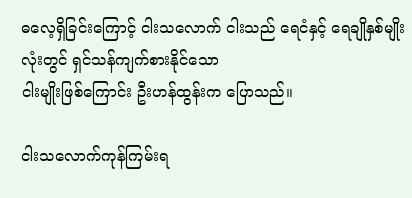ဓလေ့ရှိခြင်းကြောင့် ငါးသလောက် ငါးသည် ရေငံနှင့် ရေချိုနှစ်မျိုးလုံးတွင် ရှင်သန်ကျက်စားနိုင်သော
ငါးမျိုးဖြစ်ကြောင်း ဦးဟန်ထွန်းက ပြောသည်။

ငါးသလောက်ကုန်ကြမ်းရ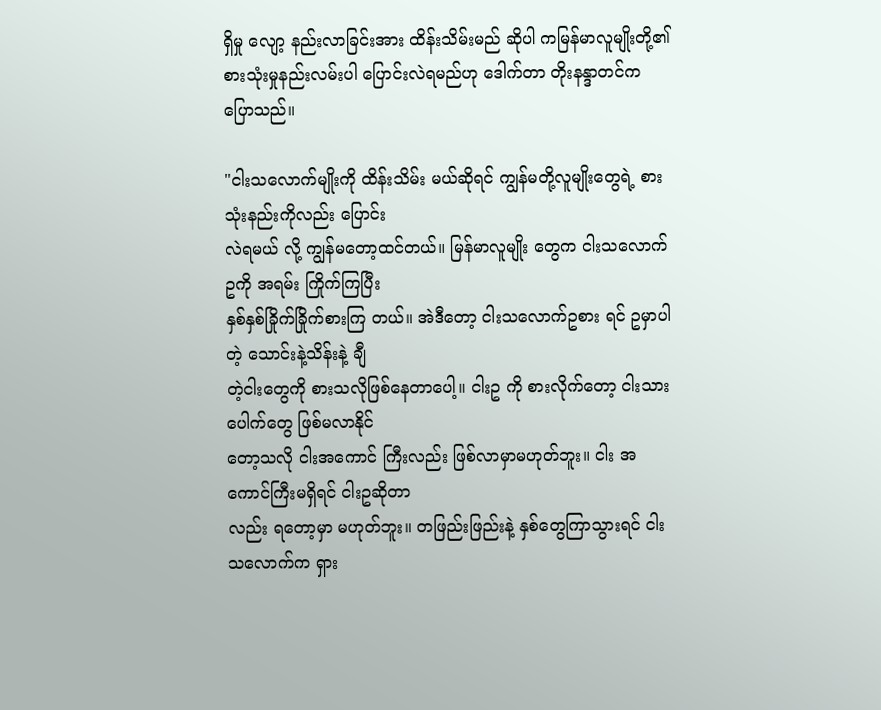ရှိမှု လျော့ နည်းလာခြင်းအား ထိန်းသိမ်းမည် ဆိုပါ ကမြန်မာလူမျိုးတို့၏
စားသုံးမှုနည်းလမ်းပါ ပြောင်းလဲရမည်ဟု ဒေါက်တာ တိုးနန္ဒာတင်က ပြောသည်။

"ငါးသလောက်မျိုးကို ထိန်းသိမ်း မယ်ဆိုရင် ကျွန်မတို့လူမျိုးတွေရဲ့ စားသုံးနည်းကိုလည်း ပြောင်း
လဲရမယ် လို့ ကျွန်မတော့ထင်တယ်။ မြန်မာလူမျိုး တွေက ငါးသလောက်ဥကို အရမ်း ကြိုက်ကြပြီး
နှစ်နှစ်ခြိုက်ခြိုက်စားကြ တယ်။ အဲဒီတော့ ငါးသလောက်ဥစား ရင် ဥမှာပါတဲ့ သောင်းနဲ့သိန်းနဲ့ ချီ
တဲ့ငါးတွေကို စားသလိုဖြစ်နေတာပေါ့။ ငါးဥ ကို စားလိုက်တော့ ငါးသားပေါက်တွေ ဖြစ်မလာနိုင်
တော့သလို ငါးအကောင် ကြီးလည်း ဖြစ်လာမှာမဟုတ်ဘူး။ ငါး အကောင်ကြီးမရှိရင် ငါးဥဆိုတာ
လည်း ရတော့မှာ မဟုတ်ဘူး။ တဖြည်းဖြည်းနဲ့ နှစ်တွေကြာသွားရင် ငါးသလောက်က ရှား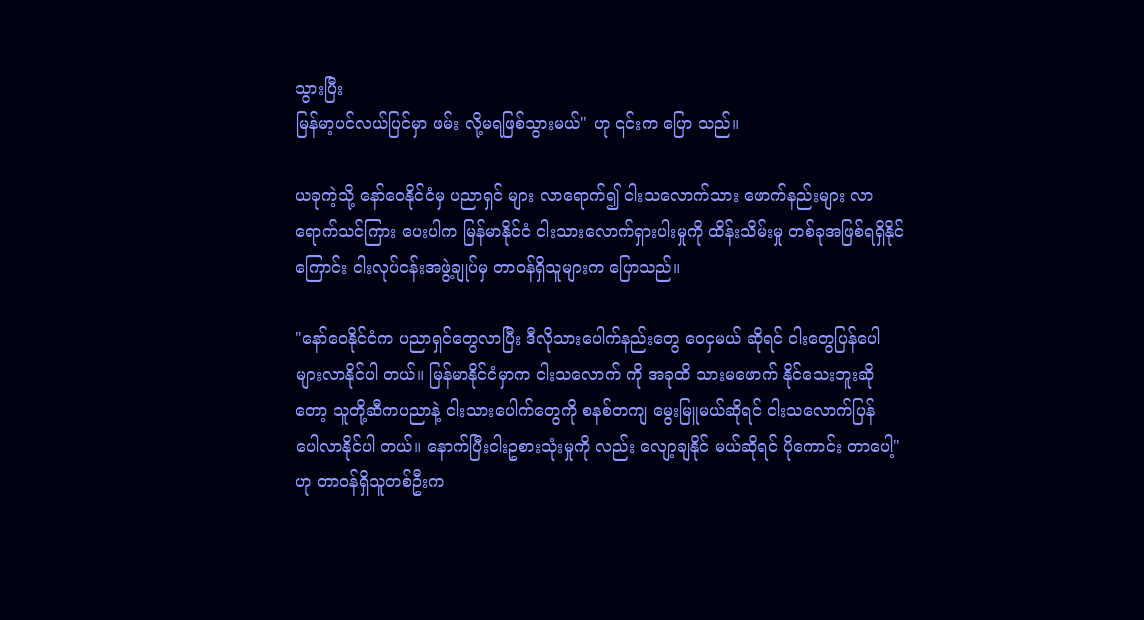သွားပြီး
မြန်မာ့ပင်လယ်ပြင်မှာ ဖမ်း လို့မရဖြစ်သွားမယ်" ဟု ၎င်းက ပြော သည်။

ယခုကဲ့သို့ နော်ဝေနိုင်ငံမှ ပညာရှင် များ လာရောက်၍ ငါးသလောက်သား ဖောက်နည်းများ လာ
ရောက်သင်ကြား ပေးပါက မြန်မာနိုင်ငံ ငါးသားလောက်ရှားပါးမှုကို ထိန်းသိမ်းမှု တစ်ခုအဖြစ်ရရှိနိုင်
ကြောင်း ငါးလုပ်ငန်းအဖွဲ့ချုပ်မှ တာဝန်ရှိသူများက ပြောသည်။

"နော်ဝေနိုင်ငံက ပညာရှင်တွေလာပြီး ဒီလိုသားပေါက်နည်းတွေ ဝေငှမယ် ဆိုရင် ငါးတွေပြန်ပေါ
များလာနိုင်ပါ တယ်။ မြန်မာနိုင်ငံမှာက ငါးသလောက် ကို အခုထိ သားမဖောက် နိုင်သေးဘူးဆို
တော့ သူတို့ဆီကပညာနဲ့ ငါးသားပေါက်တွေကို စနစ်တကျ မွေးမြူမယ်ဆိုရင် ငါးသလောက်ပြန်
ပေါလာနိုင်ပါ တယ်။ နောက်ပြီးငါးဥစားသုံးမှုကို လည်း လျော့ချနိုင် မယ်ဆိုရင် ပိုကောင်း တာပေါ့"
ဟု တာဝန်ရှိသူတစ်ဦးက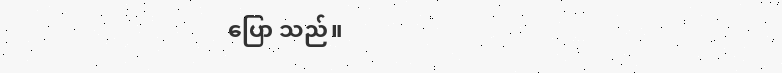ပြော သည်။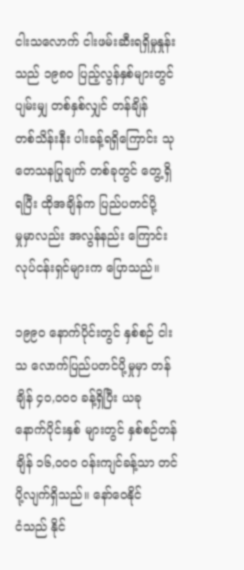ငါးသလောက် ငါးဖမ်းဆီးရရှိမှုနှုန်း သည် ၁၉၈၀ ပြည့်လွန်နှစ်များတွင် ပျမ်းမျှ တစ်နှစ်လျှင် တန်ချိန်
တစ်သိန်းနီး ပါးခန့်ရရှိကြောင်း သုတေသနပြုချက် တစ်ခုတွင် တွေ့ရှိရပြီး ထိုအချိန်က ပြည်ပတင်ပို့
မှုမှာလည်း အလွန်နည်း ကြောင်း လုပ်ငန်းရှင်များက ပြောသည်။

၁၉၉၀ နောက်ပိုင်းတွင် နှစ်စဉ် ငါးသ လောက်ပြည်ပတင်ပို့မှုမှာ တန်ချိန် ၄၀,၀၀၀ ခန့်ရှိပြီး ယခု
နောက်ပိုင်းနှစ် များတွင် နှစ်စဉ်တန်ချိန် ၁၆,၀၀၀ ၀န်းကျင်ခန့်သာ တင်ပို့လျက်ရှိသည်။ နော်ဝေနိုင်
ငံသည် နိုင်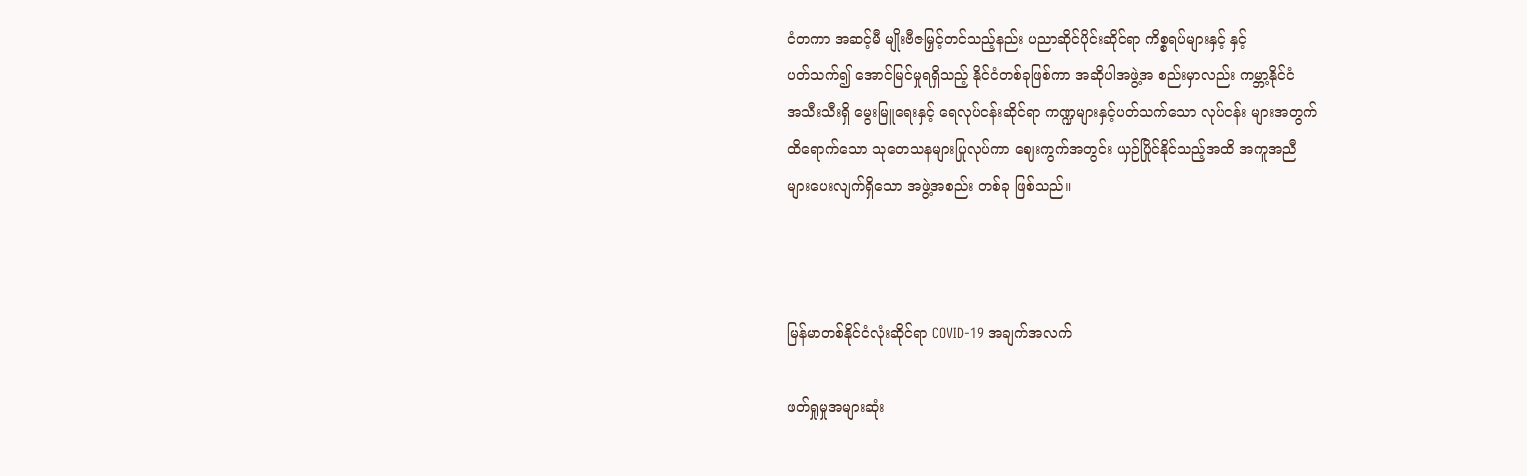ငံတကာ အဆင့်မီ မျိုးဗီဇမြှင့်တင်သည့်နည်း ပညာဆိုင်ပိုင်းဆိုင်ရာ ကိစ္စရပ်များနှင့် နှင့်
ပတ်သက်၍ အောင်မြင်မှုရရှိသည့် နိုင်ငံတစ်ခုဖြစ်ကာ အဆိုပါအဖွဲ့အ စည်းမှာလည်း ကမ္ဘာ့နိုင်ငံ
အသီးသီးရှိ မွေးမြူရေးနှင့် ရေလုပ်ငန်းဆိုင်ရာ ကဏ္ဍများနှင့်ပတ်သက်သော လုပ်ငန်း များအတွက်
ထိရောက်သော သုတေသနများပြုလုပ်ကာ ဈေးကွက်အတွင်း ယှဉ်ပြိုင်နိုင်သည့်အထိ အကူအညီ
များပေးလျက်ရှိသော အဖွဲ့အစည်း တစ်ခု ဖြစ်သည်။



မြန်မာတစ်နိုင်ငံလုံးဆိုင်ရာ COVID-19 အချက်အလက်

ဖတ်ရှုမှုအများဆုံး